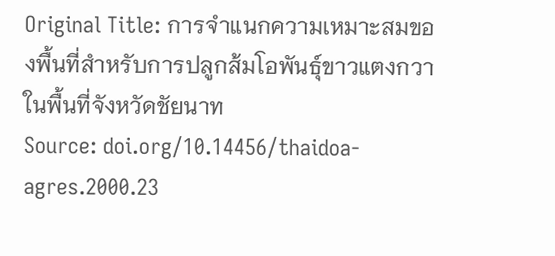Original Title: การจำแนกความเหมาะสมของพื้นที่สำหรับการปลูกส้มโอพันธุ์ขาวแตงกวาในพื้นที่จังหวัดชัยนาท
Source: doi.org/10.14456/thaidoa-agres.2000.23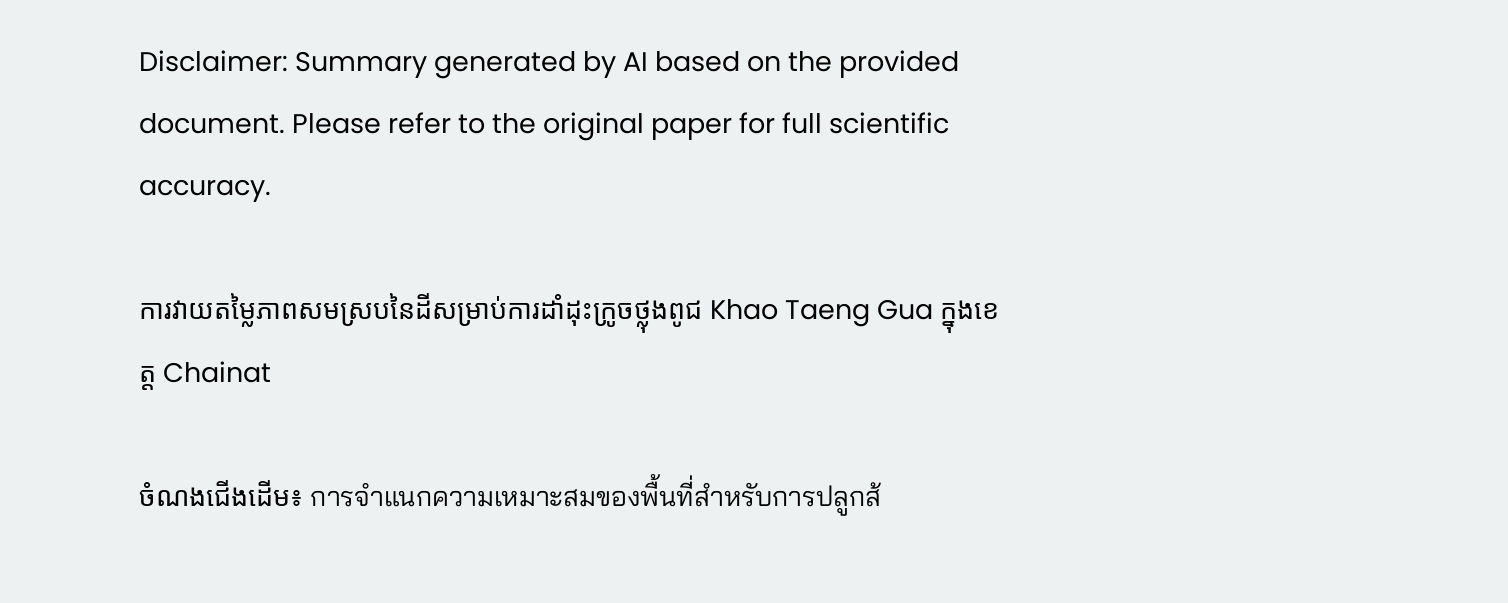Disclaimer: Summary generated by AI based on the provided document. Please refer to the original paper for full scientific accuracy.

ការវាយតម្លៃភាពសមស្របនៃដីសម្រាប់ការដាំដុះក្រូចថ្លុងពូជ Khao Taeng Gua ក្នុងខេត្ត Chainat

ចំណងជើងដើម៖ การจำแนกความเหมาะสมของพื้นที่สำหรับการปลูกส้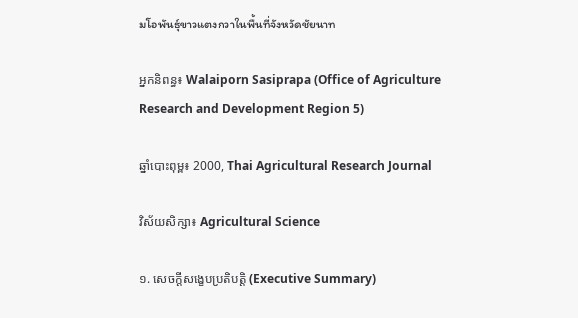มโอพันธุ์ขาวแตงกวาในพื้นที่จังหวัดชัยนาท

អ្នកនិពន្ធ៖ Walaiporn Sasiprapa (Office of Agriculture Research and Development Region 5)

ឆ្នាំបោះពុម្ព៖ 2000, Thai Agricultural Research Journal

វិស័យសិក្សា៖ Agricultural Science

១. សេចក្តីសង្ខេបប្រតិបត្តិ (Executive Summary)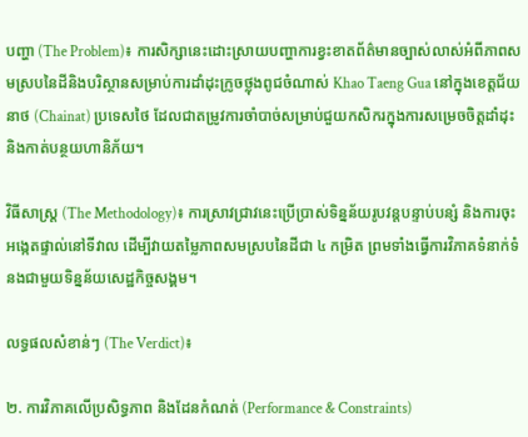បញ្ហា (The Problem)៖ ការសិក្សានេះដោះស្រាយបញ្ហាការខ្វះខាតព័ត៌មានច្បាស់លាស់អំពីភាពសមស្របនៃដីនិងបរិស្ថានសម្រាប់ការដាំដុះក្រូចថ្លុងពូជចំណាស់ Khao Taeng Gua នៅក្នុងខេត្តជ័យនាថ (Chainat) ប្រទេសថៃ ដែលជាតម្រូវការចាំបាច់សម្រាប់ជួយកសិករក្នុងការសម្រេចចិត្តដាំដុះ និងកាត់បន្ថយហានិភ័យ។

វិធីសាស្ត្រ (The Methodology)៖ ការស្រាវជ្រាវនេះប្រើប្រាស់ទិន្នន័យរូបវន្តបន្ទាប់បន្សំ និងការចុះអង្កេតផ្ទាល់នៅទីវាល ដើម្បីវាយតម្លៃភាពសមស្របនៃដីជា ៤ កម្រិត ព្រមទាំងធ្វើការវិភាគទំនាក់ទំនងជាមួយទិន្នន័យសេដ្ឋកិច្ចសង្គម។

លទ្ធផលសំខាន់ៗ (The Verdict)៖

២. ការវិភាគលើប្រសិទ្ធភាព និងដែនកំណត់ (Performance & Constraints)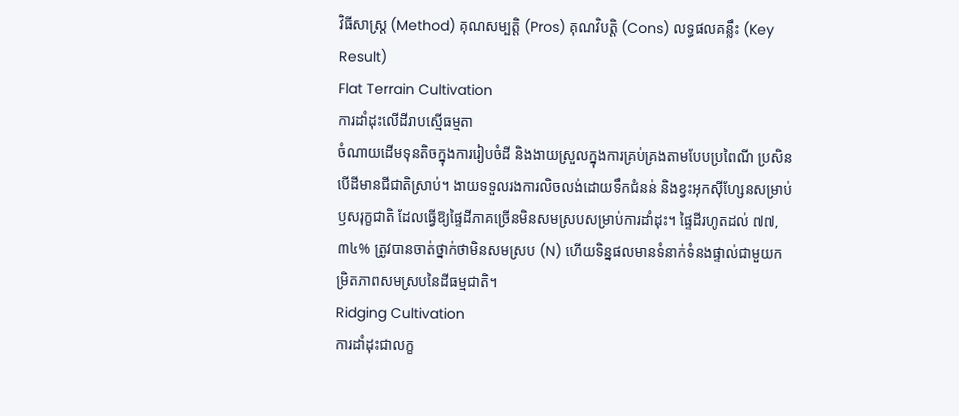វិធីសាស្ត្រ (Method) គុណសម្បត្តិ (Pros) គុណវិបត្តិ (Cons) លទ្ធផលគន្លឹះ (Key Result)
Flat Terrain Cultivation
ការដាំដុះលើដីរាបស្មើធម្មតា
ចំណាយដើមទុនតិចក្នុងការរៀបចំដី និងងាយស្រួលក្នុងការគ្រប់គ្រងតាមបែបប្រពៃណី ប្រសិនបើដីមានជីជាតិស្រាប់។ ងាយទទួលរងការលិចលង់ដោយទឹកជំនន់ និងខ្វះអុកស៊ីហ្សែនសម្រាប់ឫសរុក្ខជាតិ ដែលធ្វើឱ្យផ្ទៃដីភាគច្រើនមិនសមស្របសម្រាប់ការដាំដុះ។ ផ្ទៃដីរហូតដល់ ៧៧,៣៤% ត្រូវបានចាត់ថ្នាក់ថាមិនសមស្រប (N) ហើយទិន្នផលមានទំនាក់ទំនងផ្ទាល់ជាមួយកម្រិតភាពសមស្របនៃដីធម្មជាតិ។
Ridging Cultivation
ការដាំដុះជាលក្ខ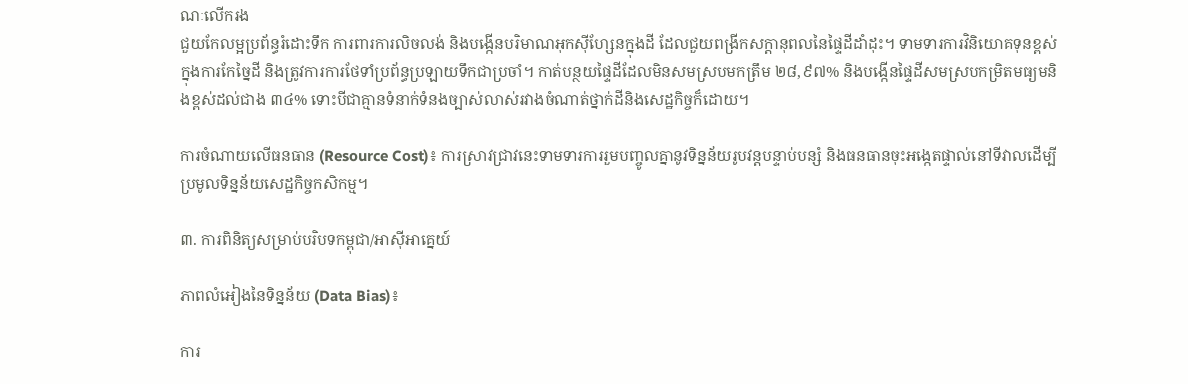ណៈលើករង
ជួយកែលម្អប្រព័ន្ធរំដោះទឹក ការពារការលិចលង់ និងបង្កើនបរិមាណអុកស៊ីហ្សែនក្នុងដី ដែលជួយពង្រីកសក្តានុពលនៃផ្ទៃដីដាំដុះ។ ទាមទារការវិនិយោគទុនខ្ពស់ក្នុងការកែច្នៃដី និងត្រូវការការថែទាំប្រព័ន្ធប្រឡាយទឹកជាប្រចាំ។ កាត់បន្ថយផ្ទៃដីដែលមិនសមស្របមកត្រឹម ២៨,៩៧% និងបង្កើនផ្ទៃដីសមស្របកម្រិតមធ្យមនិងខ្ពស់ដល់ជាង ៣៤% ទោះបីជាគ្មានទំនាក់ទំនងច្បាស់លាស់រវាងចំណាត់ថ្នាក់ដីនិងសេដ្ឋកិច្ចក៏ដោយ។

ការចំណាយលើធនធាន (Resource Cost)៖ ការស្រាវជ្រាវនេះទាមទារការរួមបញ្ចូលគ្នានូវទិន្នន័យរូបវន្តបន្ទាប់បន្សំ និងធនធានចុះអង្កេតផ្ទាល់នៅទីវាលដើម្បីប្រមូលទិន្នន័យសេដ្ឋកិច្ចកសិកម្ម។

៣. ការពិនិត្យសម្រាប់បរិបទកម្ពុជា/អាស៊ីអាគ្នេយ៍

ភាពលំអៀងនៃទិន្នន័យ (Data Bias)៖

ការ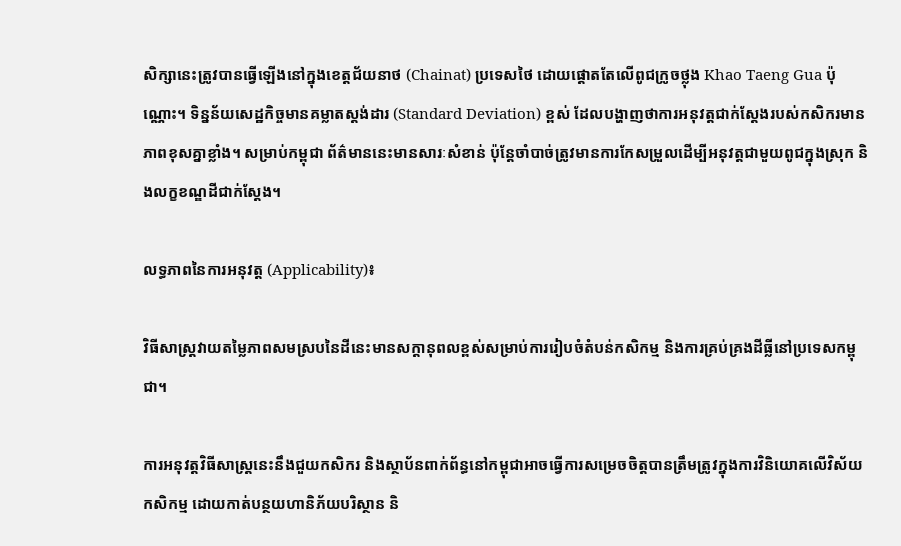សិក្សានេះត្រូវបានធ្វើឡើងនៅក្នុងខេត្តជ័យនាថ (Chainat) ប្រទេសថៃ ដោយផ្តោតតែលើពូជក្រូចថ្លុង Khao Taeng Gua ប៉ុណ្ណោះ។ ទិន្នន័យសេដ្ឋកិច្ចមានគម្លាតស្តង់ដារ (Standard Deviation) ខ្ពស់ ដែលបង្ហាញថាការអនុវត្តជាក់ស្តែងរបស់កសិករមានភាពខុសគ្នាខ្លាំង។ សម្រាប់កម្ពុជា ព័ត៌មាននេះមានសារៈសំខាន់ ប៉ុន្តែចាំបាច់ត្រូវមានការកែសម្រួលដើម្បីអនុវត្តជាមួយពូជក្នុងស្រុក និងលក្ខខណ្ឌដីជាក់ស្តែង។

លទ្ធភាពនៃការអនុវត្ត (Applicability)៖

វិធីសាស្ត្រវាយតម្លៃភាពសមស្របនៃដីនេះមានសក្តានុពលខ្ពស់សម្រាប់ការរៀបចំតំបន់កសិកម្ម និងការគ្រប់គ្រងដីធ្លីនៅប្រទេសកម្ពុជា។

ការអនុវត្តវិធីសាស្ត្រនេះនឹងជួយកសិករ និងស្ថាប័នពាក់ព័ន្ធនៅកម្ពុជាអាចធ្វើការសម្រេចចិត្តបានត្រឹមត្រូវក្នុងការវិនិយោគលើវិស័យកសិកម្ម ដោយកាត់បន្ថយហានិភ័យបរិស្ថាន និ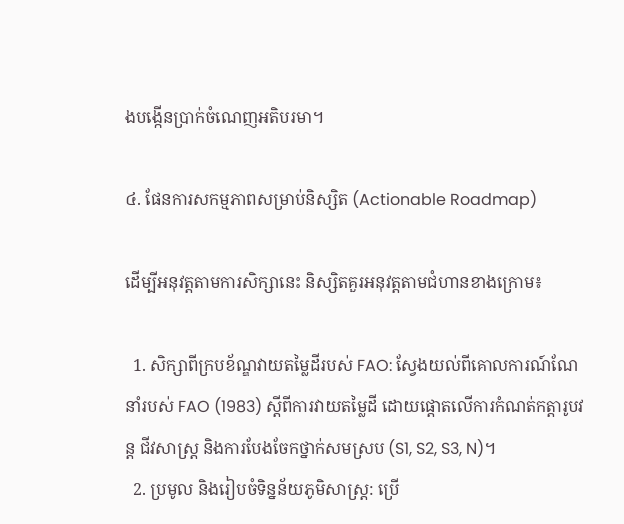ងបង្កើនប្រាក់ចំណេញអតិបរមា។

៤. ផែនការសកម្មភាពសម្រាប់និស្សិត (Actionable Roadmap)

ដើម្បីអនុវត្តតាមការសិក្សានេះ និស្សិតគួរអនុវត្តតាមជំហានខាងក្រោម៖

  1. សិក្សាពីក្របខ័ណ្ឌវាយតម្លៃដីរបស់ FAO: ស្វែងយល់ពីគោលការណ៍ណែនាំរបស់ FAO (1983) ស្តីពីការវាយតម្លៃដី ដោយផ្តោតលើការកំណត់កត្តារូបវន្ត ជីវសាស្ត្រ និងការបែងចែកថ្នាក់សមស្រប (S1, S2, S3, N)។
  2. ប្រមូល និងរៀបចំទិន្នន័យភូមិសាស្ត្រ: ប្រើ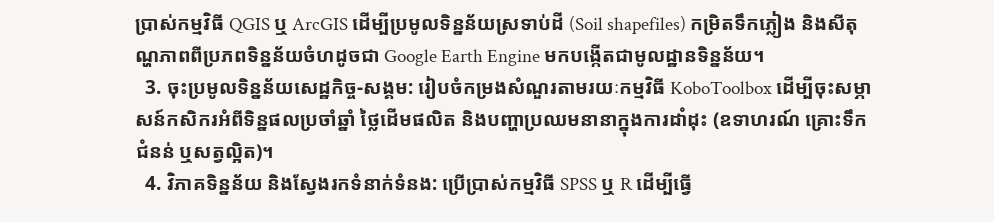ប្រាស់កម្មវិធី QGIS ឬ ArcGIS ដើម្បីប្រមូលទិន្នន័យស្រទាប់ដី (Soil shapefiles) កម្រិតទឹកភ្លៀង និងសីតុណ្ហភាពពីប្រភពទិន្នន័យចំហដូចជា Google Earth Engine មកបង្កើតជាមូលដ្ឋានទិន្នន័យ។
  3. ចុះប្រមូលទិន្នន័យសេដ្ឋកិច្ច-សង្គម: រៀបចំកម្រងសំណួរតាមរយៈកម្មវិធី KoboToolbox ដើម្បីចុះសម្ភាសន៍កសិករអំពីទិន្នផលប្រចាំឆ្នាំ ថ្លៃដើមផលិត និងបញ្ហាប្រឈមនានាក្នុងការដាំដុះ (ឧទាហរណ៍ គ្រោះទឹកជំនន់ ឬសត្វល្អិត)។
  4. វិភាគទិន្នន័យ និងស្វែងរកទំនាក់ទំនង: ប្រើប្រាស់កម្មវិធី SPSS ឬ R ដើម្បីធ្វើ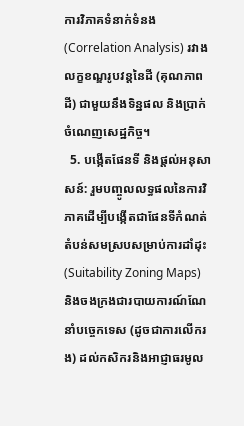ការវិភាគទំនាក់ទំនង (Correlation Analysis) រវាងលក្ខខណ្ឌរូបវន្តនៃដី (គុណភាពដី) ជាមួយនឹងទិន្នផល និងប្រាក់ចំណេញសេដ្ឋកិច្ច។
  5. បង្កើតផែនទី និងផ្តល់អនុសាសន៍: រួមបញ្ចូលលទ្ធផលនៃការវិភាគដើម្បីបង្កើតជាផែនទីកំណត់តំបន់សមស្របសម្រាប់ការដាំដុះ (Suitability Zoning Maps) និងចងក្រងជារបាយការណ៍ណែនាំបច្ចេកទេស (ដូចជាការលើករង) ដល់កសិករនិងអាជ្ញាធរមូល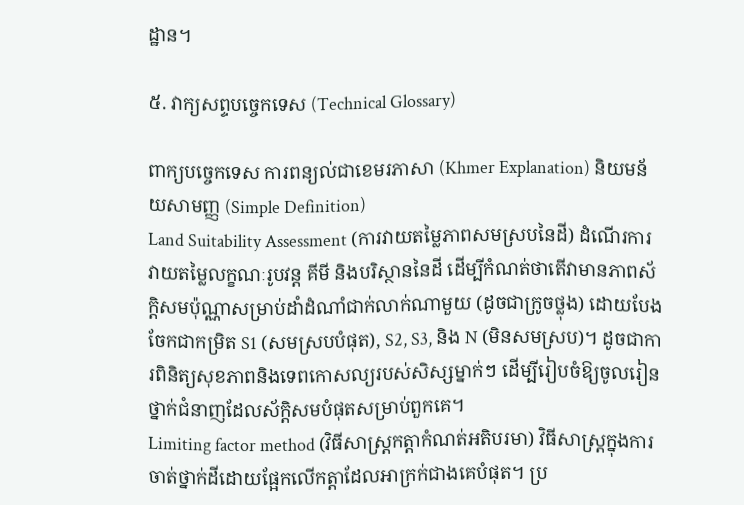ដ្ឋាន។

៥. វាក្យសព្ទបច្ចេកទេស (Technical Glossary)

ពាក្យបច្ចេកទេស ការពន្យល់ជាខេមរភាសា (Khmer Explanation) និយមន័យសាមញ្ញ (Simple Definition)
Land Suitability Assessment (ការវាយតម្លៃភាពសមស្របនៃដី) ដំណើរការវាយតម្លៃលក្ខណៈរូបវន្ត គីមី និងបរិស្ថាននៃដី ដើម្បីកំណត់ថាតើវាមានភាពស័ក្តិសមប៉ុណ្ណាសម្រាប់ដាំដំណាំជាក់លាក់ណាមួយ (ដូចជាក្រូចថ្លុង) ដោយបែងចែកជាកម្រិត S1 (សមស្របបំផុត), S2, S3, និង N (មិនសមស្រប)។ ដូចជាការពិនិត្យសុខភាពនិងទេពកោសល្យរបស់សិស្សម្នាក់ៗ ដើម្បីរៀបចំឱ្យចូលរៀនថ្នាក់ជំនាញដែលស័ក្តិសមបំផុតសម្រាប់ពួកគេ។
Limiting factor method (វិធីសាស្ត្រកត្តាកំណត់អតិបរមា) វិធីសាស្ត្រក្នុងការចាត់ថ្នាក់ដីដោយផ្អែកលើកត្តាដែលអាក្រក់ជាងគេបំផុត។ ប្រ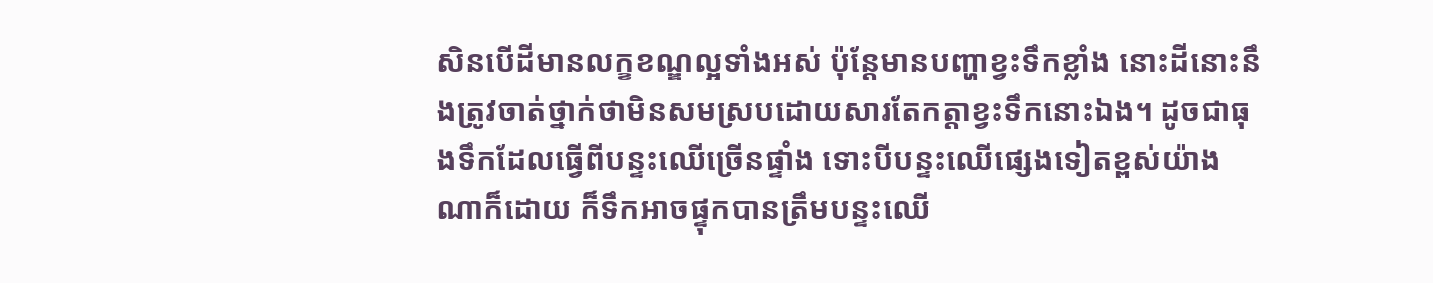សិនបើដីមានលក្ខខណ្ឌល្អទាំងអស់ ប៉ុន្តែមានបញ្ហាខ្វះទឹកខ្លាំង នោះដីនោះនឹងត្រូវចាត់ថ្នាក់ថាមិនសមស្របដោយសារតែកត្តាខ្វះទឹកនោះឯង។ ដូចជាធុងទឹកដែលធ្វើពីបន្ទះឈើច្រើនផ្ទាំង ទោះបីបន្ទះឈើផ្សេងទៀតខ្ពស់យ៉ាងណាក៏ដោយ ក៏ទឹកអាចផ្ទុកបានត្រឹមបន្ទះឈើ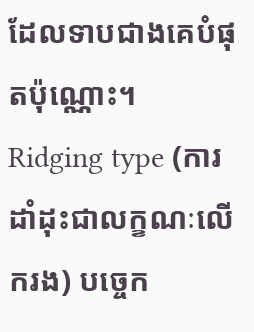ដែលទាបជាងគេបំផុតប៉ុណ្ណោះ។
Ridging type (ការដាំដុះជាលក្ខណៈលើករង) បច្ចេក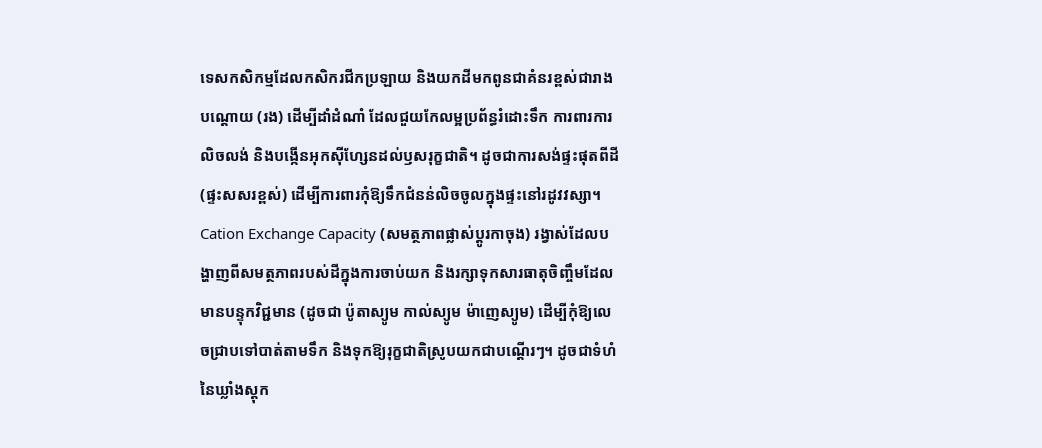ទេសកសិកម្មដែលកសិករជីកប្រឡាយ និងយកដីមកពូនជាគំនរខ្ពស់ជារាងបណ្តោយ (រង) ដើម្បីដាំដំណាំ ដែលជួយកែលម្អប្រព័ន្ធរំដោះទឹក ការពារការលិចលង់ និងបង្កើនអុកស៊ីហ្សែនដល់ឫសរុក្ខជាតិ។ ដូចជាការសង់ផ្ទះផុតពីដី (ផ្ទះសសរខ្ពស់) ដើម្បីការពារកុំឱ្យទឹកជំនន់លិចចូលក្នុងផ្ទះនៅរដូវវស្សា។
Cation Exchange Capacity (សមត្ថភាពផ្លាស់ប្តូរកាចុង) រង្វាស់ដែលបង្ហាញពីសមត្ថភាពរបស់ដីក្នុងការចាប់យក និងរក្សាទុកសារធាតុចិញ្ចឹមដែលមានបន្ទុកវិជ្ជមាន (ដូចជា ប៉ូតាស្យូម កាល់ស្យូម ម៉ាញេស្យូម) ដើម្បីកុំឱ្យលេចជ្រាបទៅបាត់តាមទឹក និងទុកឱ្យរុក្ខជាតិស្រូបយកជាបណ្តើរៗ។ ដូចជាទំហំនៃឃ្លាំងស្តុក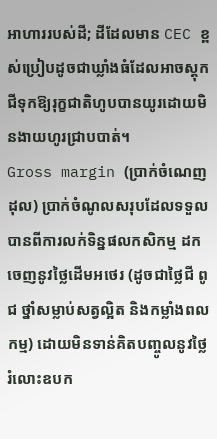អាហាររបស់ដី; ដីដែលមាន CEC ខ្ពស់ប្រៀបដូចជាឃ្លាំងធំដែលអាចស្តុកជីទុកឱ្យរុក្ខជាតិហូបបានយូរដោយមិនងាយហូរជ្រាបបាត់។
Gross margin (ប្រាក់ចំណេញដុល) ប្រាក់ចំណូលសរុបដែលទទួលបានពីការលក់ទិន្នផលកសិកម្ម ដកចេញនូវថ្លៃដើមអថេរ (ដូចជាថ្លៃជី ពូជ ថ្នាំសម្លាប់សត្វល្អិត និងកម្លាំងពលកម្ម) ដោយមិនទាន់គិតបញ្ចូលនូវថ្លៃរំលោះឧបក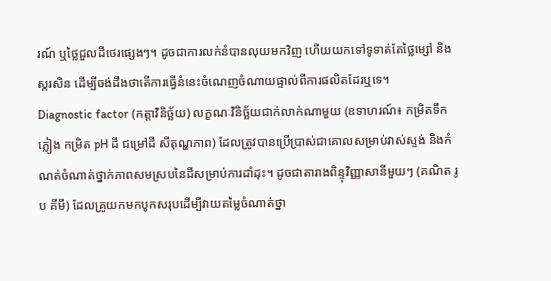រណ៍ ឬថ្លៃជួលដីថេរផ្សេងៗ។ ដូចជាការលក់នំបានលុយមកវិញ ហើយយកទៅទូទាត់តែថ្លៃម្សៅ និងស្ករសិន ដើម្បីចង់ដឹងថាតើការធ្វើនំនេះចំណេញចំណាយផ្ទាល់ពីការផលិតដែរឬទេ។
Diagnostic factor (កត្តាវិនិច្ឆ័យ) លក្ខណៈវិនិច្ឆ័យជាក់លាក់ណាមួយ (ឧទាហរណ៍៖ កម្រិតទឹកភ្លៀង កម្រិត pH ដី ជម្រៅដី សីតុណ្ហភាព) ដែលត្រូវបានប្រើប្រាស់ជាគោលសម្រាប់វាស់ស្ទង់ និងកំណត់ចំណាត់ថ្នាក់ភាពសមស្របនៃដីសម្រាប់ការដាំដុះ។ ដូចជាតារាងពិន្ទុវិញ្ញាសានីមួយៗ (គណិត រូប គីមី) ដែលគ្រូយកមកបូកសរុបដើម្បីវាយតម្លៃចំណាត់ថ្នា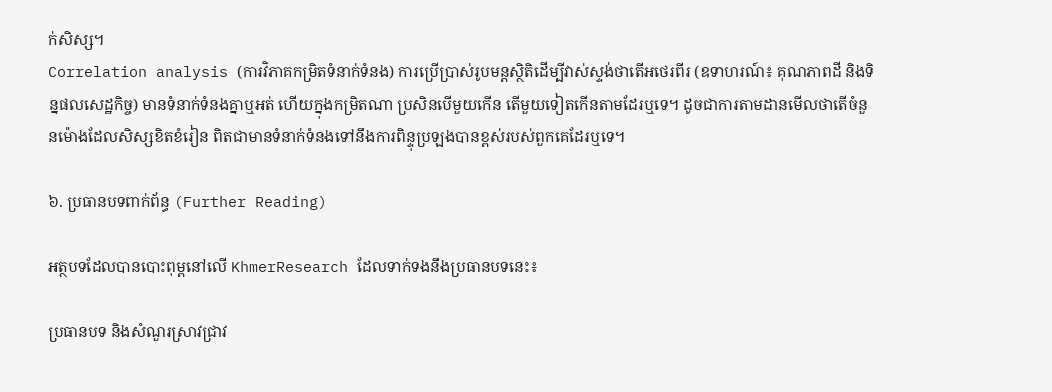ក់សិស្ស។
Correlation analysis (ការវិភាគកម្រិតទំនាក់ទំនង) ការប្រើប្រាស់រូបមន្តស្ថិតិដើម្បីវាស់ស្ទង់ថាតើអថេរពីរ (ឧទាហរណ៍៖ គុណភាពដី និងទិន្នផលសេដ្ឋកិច្ច) មានទំនាក់ទំនងគ្នាឬអត់ ហើយក្នុងកម្រិតណា ប្រសិនបើមួយកើន តើមួយទៀតកើនតាមដែរឬទេ។ ដូចជាការតាមដានមើលថាតើចំនួនម៉ោងដែលសិស្សខិតខំរៀន ពិតជាមានទំនាក់ទំនងទៅនឹងការពិន្ទុប្រឡងបានខ្ពស់របស់ពួកគេដែរឬទេ។

៦. ប្រធានបទពាក់ព័ន្ធ (Further Reading)

អត្ថបទដែលបានបោះពុម្ពនៅលើ KhmerResearch ដែលទាក់ទងនឹងប្រធានបទនេះ៖

ប្រធានបទ និងសំណួរស្រាវជ្រាវ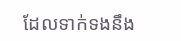ដែលទាក់ទងនឹង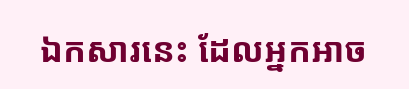ឯកសារនេះ ដែលអ្នកអាច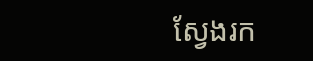ស្វែងរក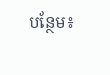បន្ថែម៖